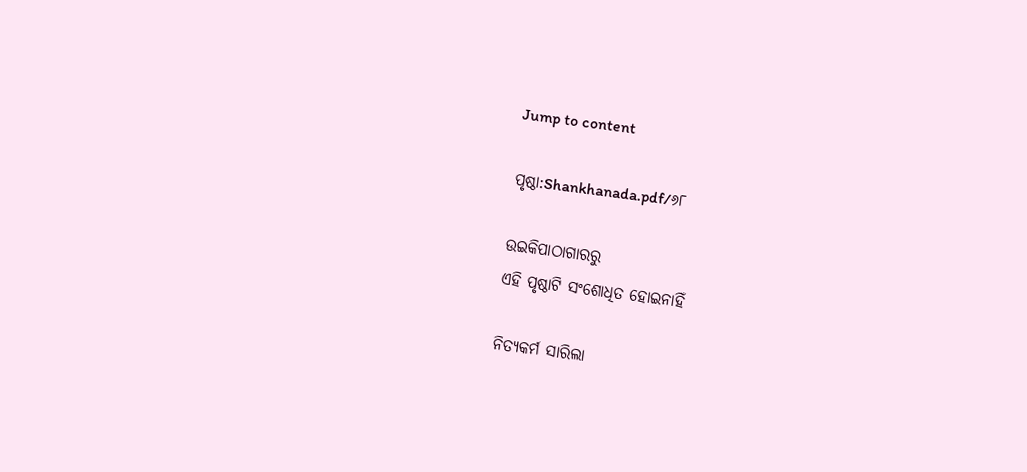Jump to content

ପୃଷ୍ଠା:Shankhanada.pdf/୬୮

ଉଇକିପାଠାଗାର‌ରୁ
ଏହି ପୃଷ୍ଠାଟି ସଂଶୋଧିତ ହୋଇନାହିଁ

ନିତ୍ୟକର୍ମ ସାରିଲା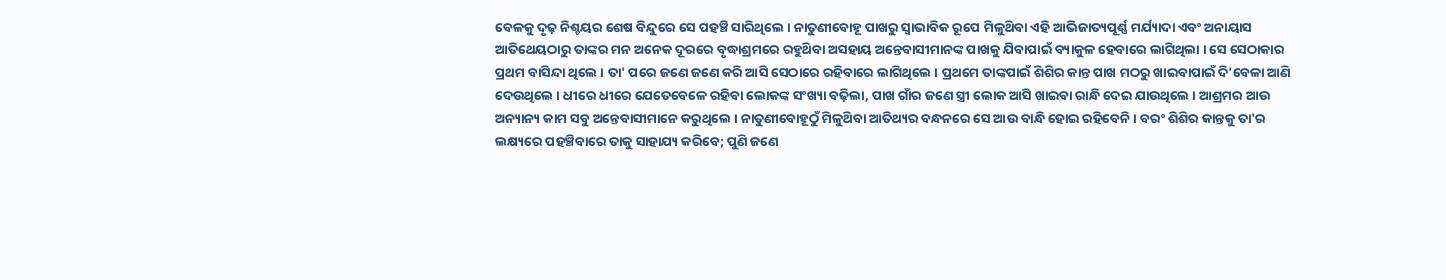ବେଳକୁ ଦୃଢ଼ ନିଶ୍ଚୟର ଶେଷ ବିନ୍ଦୁରେ ସେ ପହଞ୍ଚି ସାରିଥିଲେ । ନାତୁଣୀବୋହୂ ପାଖରୁ ସ୍ବାଭାବିକ ରୂପେ ମିଳୁଥ‌ିବା ଏହି ଆଭିଜାତ୍ୟପୂର୍ଣ୍ଣ ମର୍ଯ୍ୟାଦା ଏବଂ ଅନାୟାସ ଆତିଥେୟଠାରୁ ତାଙ୍କର ମନ ଅନେକ ଦୂରରେ ବୃଦ୍ଧାଶ୍ରମରେ ରହୁଥ‌ିବା ଅସହାୟ ଅନ୍ତେବାସୀମାନଙ୍କ ପାଖକୁ ଯିବାପାଇଁ ବ୍ୟାକୁଳ ହେବାରେ ଲାଗିଥିଲା । ସେ ସେଠାକାର ପ୍ରଥମ ବାସିନ୍ଦା ଥିଲେ । ତା' ପରେ ଜଣେ ଜଣେ କରି ଆସି ସେଠାରେ ରହିବାରେ ଲାଗିଥିଲେ । ପ୍ରଥମେ ତାଙ୍କପାଇଁ ଶିଶିର କାନ୍ତ ପାଖ ମଠରୁ ଖାଇବାପାଇଁ ଦି'ବେଳା ଆଣି ଦେଉଥିଲେ । ଧୀରେ ଧୀରେ ଯେତେବେଳେ ରହିବା ଲୋକଙ୍କ ସଂଖ୍ୟା ବଢ଼ିଲା, ପାଖ ଗାଁର ଜଣେ ସ୍ତ୍ରୀ ଲୋକ ଆସି ଖାଇବା ରାନ୍ଧି ଦେଇ ଯାଉଥିଲେ । ଆଶ୍ରମର ଆଉ ଅନ୍ୟାନ୍ୟ କାମ ସବୁ ଅନ୍ତେବାସୀମାନେ କରୁଥିଲେ । ନାତୁଣୀବୋହୂଠୁଁ ମିଳୁଥ‌ିବା ଆତିଥ୍ୟର ବନ୍ଧନରେ ସେ ଆଉ ବାନ୍ଧି ହୋଇ ରହିବେନି । ବରଂ ଶିଶିର କାନ୍ତକୁ ତା'ର ଲକ୍ଷ୍ୟରେ ପହଞ୍ଚିବାରେ ତାକୁ ସାହାଯ୍ୟ କରିବେ; ପୁଣି ଜଣେ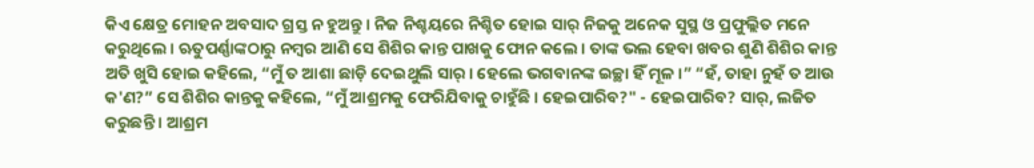କିଏ କ୍ଷେତ୍ର ମୋହନ ଅବସାଦ ଗ୍ରସ୍ତ ନ ହୁଅନ୍ତୁ । ନିଜ ନିଶ୍ଚୟରେ ନିଶ୍ଚିତ ହୋଇ ସାର୍ ନିଜକୁ ଅନେକ ସୁସ୍ଥ ଓ ପ୍ରଫୁଲ୍ଲିତ ମନେ କରୁଥିଲେ । ଋତୁପର୍ଣ୍ଣାଙ୍କଠାରୁ ନମ୍ବର ଆଣି ସେ ଶିଶିର କାନ୍ତ ପାଖକୁ ଫୋନ କଲେ । ତାଙ୍କ ଭଲ ହେବା ଖବର ଶୁଣି ଶିଶିର କାନ୍ତ ଅତି ଖୁସି ହୋଇ କହିଲେ, “ମୁଁ ତ ଆଶା ଛାଡ଼ି ଦେଇଥୁଲି ସାର୍ । ହେଲେ ଭଗବାନଙ୍କ ଇଚ୍ଛା ହିଁ ମୂଳ ।” “ହଁ, ତାହା ନୁହଁ ତ ଆଉ କ'ଣ?” ସେ ଶିଶିର କାନ୍ତକୁ କହିଲେ, “ମୁଁ ଆଶ୍ରମକୁ ଫେରିଯିବାକୁ ଚାହୁଁଛି । ହେଇପାରିବ?" - ହେଇପାରିବ? ସାର୍, ଲଜିତ କରୁଛନ୍ତି । ଆଶ୍ରମ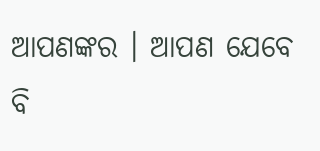ଆପଣଙ୍କର । ଆପଣ ଯେବେ ବି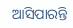ଆସିପାରନ୍ତି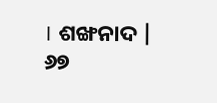। ଶଙ୍ଖନାଦ | ୬୭